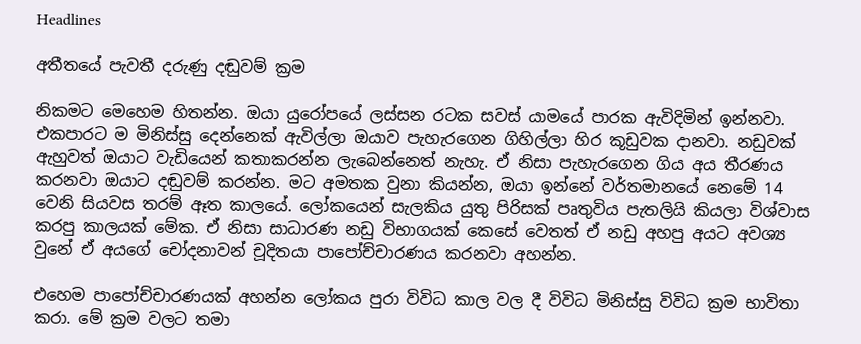Headlines

අතීතයේ පැවතී දරුණු දඬුවම් ක්‍රම

නිකමට මෙහෙම හිතන්න. ඔයා යුරෝපයේ ලස්සන රටක සවස් යාමයේ පාරක ඇවිදිමින් ඉන්නවා. එකපාරට ම මිනිස්සු දෙන්නෙක් ඇවිල්ලා ඔයාව පැහැරගෙන ගිහිල්ලා හිර කූඩුවක දානවා. නඩුවක් ඇහුවත් ඔයාට වැඩියෙන් කතාකරන්න ලැබෙන්නෙත් නැහැ. ඒ නිසා පැහැරගෙන ගිය අය තීරණය කරනවා ඔයාට දඬුවම් කරන්න. මට අමතක වුනා කියන්න, ඔයා ඉන්නේ වර්තමානයේ නෙමේ 14 වෙනි සියවස තරම් ඈත කාලයේ. ලෝකයෙන් සැලකිය යුතු පිරිසක් පෘතුවිය පැතලියි කියලා විශ්වාස කරපු කාලයක් මේක. ඒ නිසා සාධාරණ නඩු විභාගයක් කෙසේ වෙතත් ඒ නඩු අහපු අයට අවශ්‍ය වුනේ ඒ අයගේ චෝදනාවන් චූදිතයා පාපෝච්චාරණය කරනවා අහන්න.

එහෙම පාපෝච්චාරණයක් අහන්න ලෝකය පුරා විවිධ කාල වල දී විවිධ මිනිස්සු විවිධ ක්‍රම භාවිතා කරා. මේ ක්‍රම වලට තමා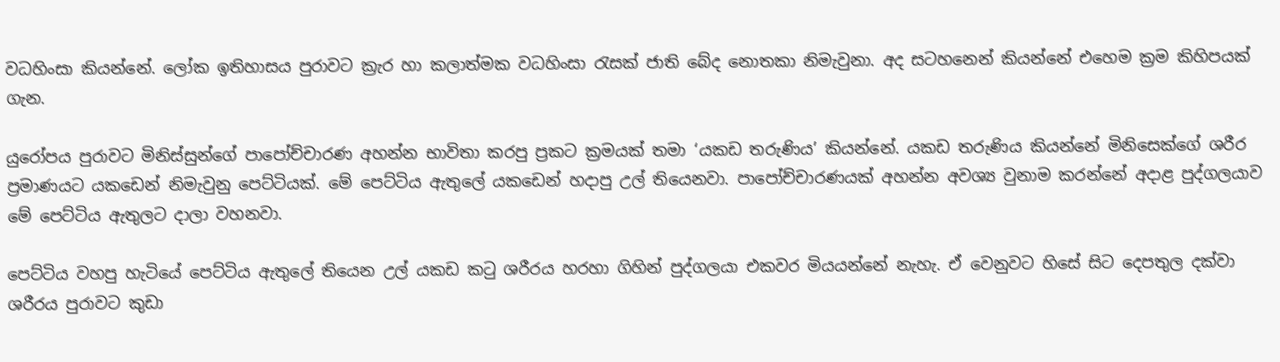වධහිංසා කියන්නේ. ලෝක ඉතිහාසය පුරාවට ක්‍රැර හා කලාත්මක වධහිංසා රැසක් ජාති බේද නොතකා නිමැවුනා. අද සටහනෙන් කියන්නේ එහෙම ක්‍රම කිහිපයක් ගැන.

යුරෝපය පුරාවට මිනිස්සුන්ගේ පාපෝච්චාරණ අහන්න භාවිතා කරපු ප්‍රකට ක්‍රමයක් තමා ‘යකඩ තරුණිය’ කියන්නේ. යකඩ තරුණිය කියන්නේ මිනිසෙක්ගේ ශරීර ප්‍රමාණයට යකඩෙන් නිමැවුනු පෙට්ටියක්. මේ පෙට්ටිය ඇතුලේ යකඩෙන් හදාපු උල් තියෙනවා. පාපෝච්චාරණයක් අහන්න අවශ්‍ය වුනාම කරන්නේ අදාළ පුද්ගලයාව මේ පෙට්ටිය ඇතුලට දාලා වහනවා.

පෙට්ටිය වහපු හැටියේ පෙට්ටිය ඇතුලේ තියෙන උල් යකඩ කටු ශරීරය හරහා ගිහින් පුද්ගලයා එකවර මියයන්නේ නැහැ. ඒ වෙනුවට හිසේ සිට දෙපතුල දක්වා ශරීරය පුරාවට කුඩා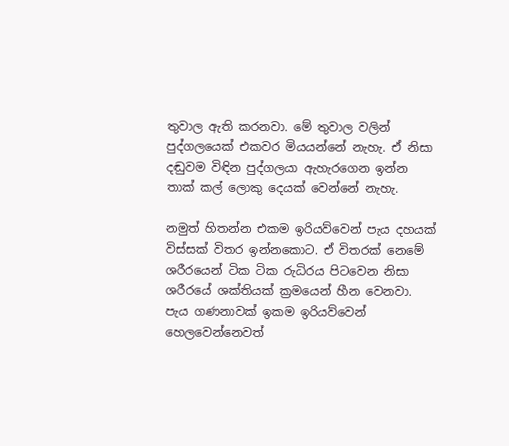තුවාල ඇති කරනවා. මේ තුවාල වලින් පුද්ගලයෙක් එකවර මියයන්නේ නැහැ. ඒ නිසා දඬුවම විඳින පුද්ගලයා ඇහැරගෙන ඉන්න තාක් කල් ලොකු දෙයක් වෙන්නේ නැහැ.

නමුත් හිතන්න එකම ඉරියව්වෙන් පැය දහයක් විස්සක් විතර ඉන්නකොට. ඒ විතරක් නෙමේ ශරීරයෙන් ටික ටික රුධිරය පිටවෙන නිසා ශරීරයේ ශක්තියක් ක්‍රමයෙන් හීන වෙනවා. පැය ගණනාවක් ඉකම ඉරියව්වෙන් හෙලවෙන්නෙවත්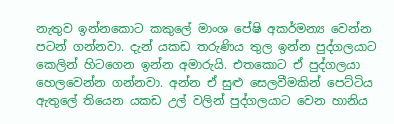නැතුව ඉන්නකොට කකුලේ මාංශ පේෂි අකර්මන්‍ය වෙන්න පටන් ගන්නවා. දැන් යකඩ තරුණිය තුල ඉන්න පුද්ගලයාට කෙලින් හිටගෙන ඉන්න අමාරුයි. එතකොට ඒ පුද්ගලයා හෙලවෙන්න ගන්නවා. අන්න ඒ සුළු සෙලවීමකින් පෙට්ටිය ඇතුලේ තියෙන යකඩ උල් වලින් පුද්ගලයාට වෙන හානිය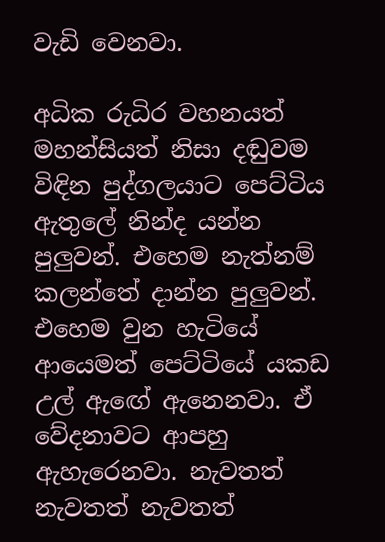වැඩි වෙනවා.

අධික රුධිර වහනයත් මහන්සියත් නිසා දඬුවම විඳින පුද්ගලයාට පෙට්ටිය ඇතුලේ නින්ද යන්න පුලුවන්. එහෙම නැත්නම් කලන්තේ දාන්න පුලුවන්. එහෙම වුන හැටියේ ආයෙමත් පෙට්ටියේ යකඩ උල් ඇඟේ ඇනෙනවා. ඒ වේදනාවට ආපහු ඇහැරෙනවා. නැවතත් නැවතත් නැවතත්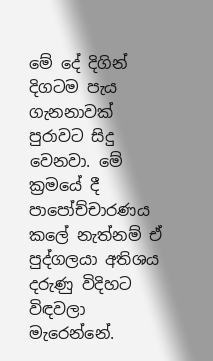මේ දේ දිගින් දිගටම පැය ගැනනාවක් පුරාවට සිදු වෙනවා. මේ ක්‍රමයේ දී පාපෝච්චාරණය කලේ නැත්නම් ඒ පුද්ගලයා අතිශය දරුණු විදිහට විඳවලා මැරෙන්නේ.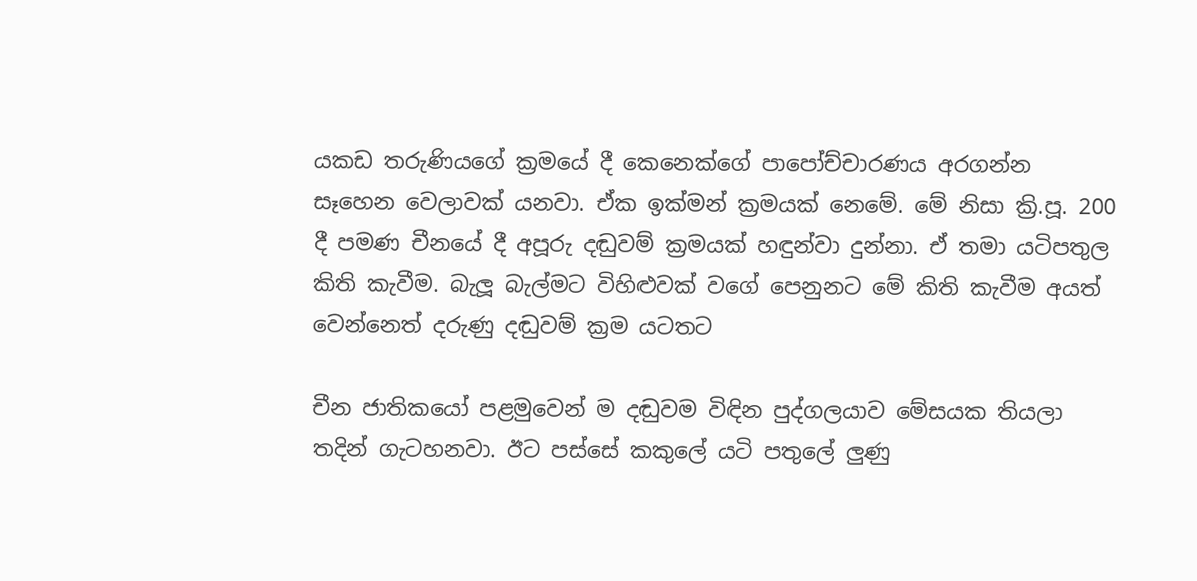යකඩ තරුණියගේ ක්‍රමයේ දී කෙනෙක්ගේ පාපෝච්චාරණය අරගන්න සෑහෙන වෙලාවක් යනවා. ඒක ඉක්මන් ක්‍රමයක් නෙමේ. මේ නිසා ක්‍රි.පූ. 200 දී පමණ චීනයේ දී අපූරු දඬුවම් ක්‍රමයක් හඳුන්වා දුන්නා. ඒ තමා යටිපතුල කිති කැවීම. බැලූ බැල්මට විහිළුවක් වගේ පෙනුනට මේ කිති කැවීම අයත් වෙන්නෙත් දරුණු දඬුවම් ක්‍රම යටතට

චීන ජාතිකයෝ පළමුවෙන් ම දඬුවම විඳින පුද්ගලයාව මේසයක තියලා තදින් ගැටහනවා. ඊට පස්සේ කකුලේ යටි පතුලේ ලුණු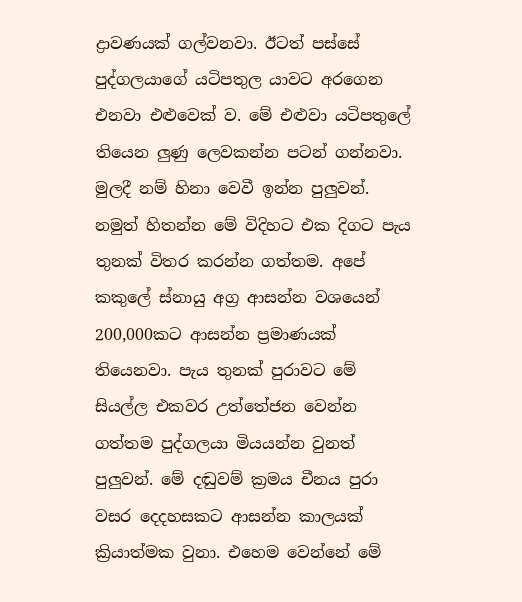ද්‍රාවණයක් ගල්වනවා. ඊටත් පස්සේ පුද්ගලයාගේ යටිපතුල යාවට අරගෙන එනවා එළුවෙක් ව. මේ එළුවා යටිපතුලේ තියෙන ලුණු ලෙවකන්න පටන් ගන්නවා. මුලදී නම් හිනා වෙවී ඉන්න පුලුවන්. නමුත් හිතන්න මේ විදිහට එක දිගට පැය තුනක් විතර කරන්න ගත්තම. අපේ කකුලේ ස්නායු අග්‍ර ආසන්න වශයෙන් 200,000කට ආසන්න ප්‍රමාණයක් තියෙනවා. පැය තුනක් පුරාවට මේ සියල්ල එකවර උත්තේජන වෙන්න ගත්තම පුද්ගලයා මියයන්න වුනත් පුලුවන්. මේ දඬුවම් ක්‍රමය චීනය පුරා වසර දෙදහසකට ආසන්න කාලයක් ක්‍රියාත්මක වුනා. එහෙම වෙන්නේ මේ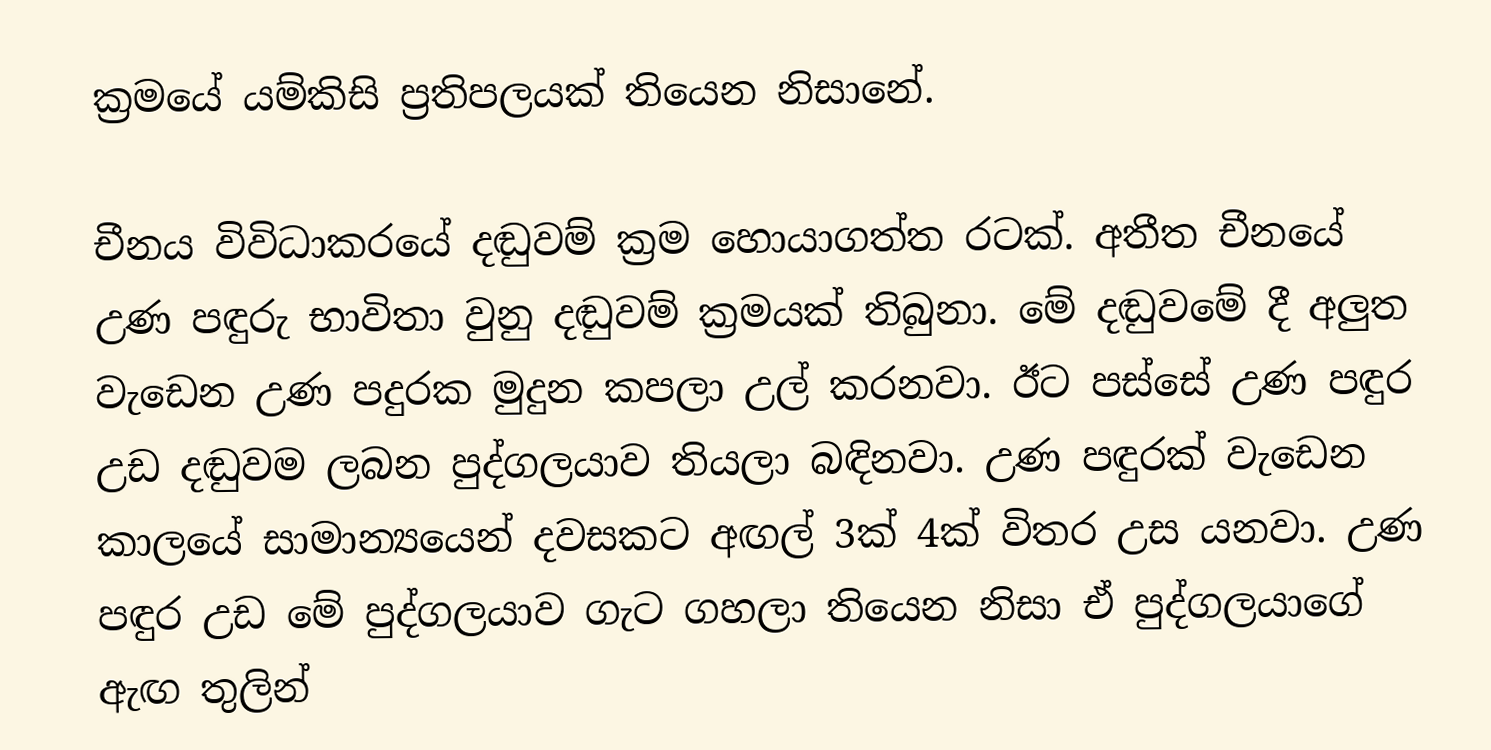ක්‍රමයේ යම්කිසි ප්‍රතිපලයක් තියෙන නිසානේ.

චීනය විවිධාකරයේ දඬුවම් ක්‍රම හොයාගත්ත රටක්. අතීත චීනයේ උණ පඳුරු භාවිතා වුනු දඬුවම් ක්‍රමයක් තිබුනා. මේ දඬුවමේ දී අලුත වැඩෙන උණ පදුරක මුදුන කපලා උල් කරනවා. ඊට පස්සේ උණ පඳුර උඩ දඬුවම ලබන පුද්ගලයාව තියලා බඳිනවා. උණ පඳුරක් වැඩෙන කාලයේ සාමාන්‍යයෙන් දවසකට අඟල් 3ක් 4ක් විතර උස යනවා. උණ පඳුර උඩ මේ පුද්ගලයාව ගැට ගහලා තියෙන නිසා ඒ පුද්ගලයාගේ ඇඟ තුලින්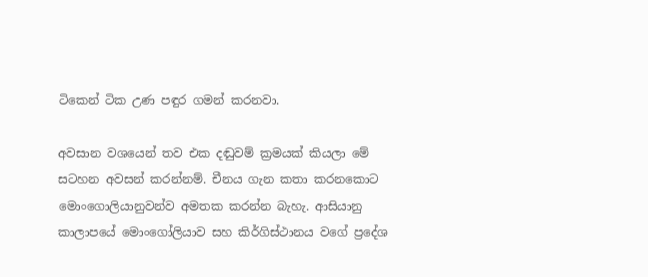ටිකෙන් ටික උණ පඳුර ගමන් කරනවා.

අවසාන වශයෙන් තව එක දඬුවම් ක්‍රමයක් කියලා මේ සටහන අවසන් කරන්නම්. චීනය ගැන කතා කරනකොට මොංගොලියානුවන්ව අමතක කරන්න බැහැ. ආසියානු කාලාපයේ මොංගෝලියාව සහ කිර්ගිස්ථානය වගේ ප්‍රදේශ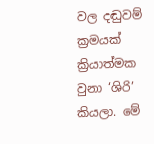වල දඬුවම් ක්‍රමයක් ක්‍රියාත්මක වුනා ‘ශිරි’ කියලා. මේ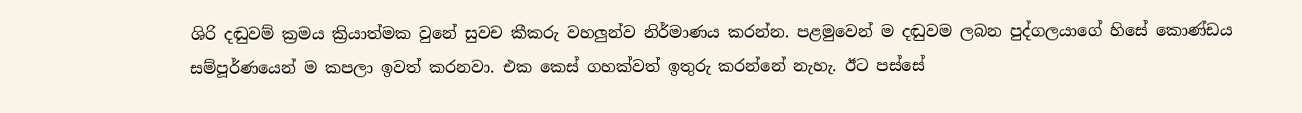ශිරි දඬුවම් ක්‍රමය ක්‍රියාත්මක වුනේ සුවච කීකරු වහලුන්ව නිර්මාණය කරන්න. පළමුවෙන් ම දඬුවම ලබන පුද්ගලයාගේ හිසේ කොණ්ඩය සම්පූර්ණයෙන් ම කපලා ඉවත් කරනවා. එක කෙස් ගහක්වත් ඉතුරු කරන්නේ නැහැ. ඊට පස්සේ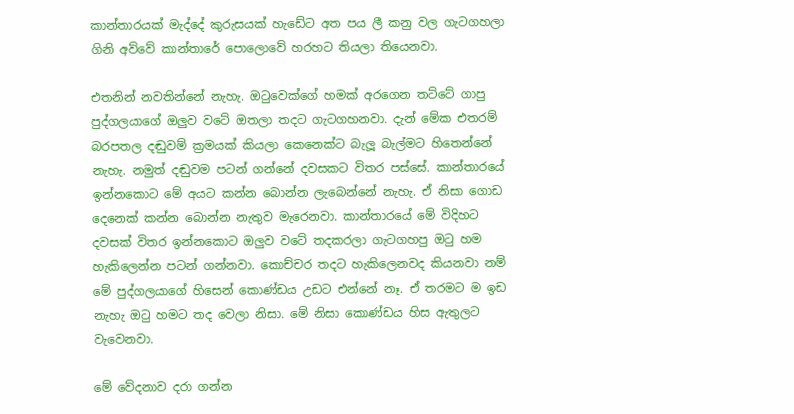කාන්තාරයක් මැද්දේ කුරුසයක් හැඩේට අත පය ලී කනු වල ගැටගහලා ගිනි අව්වේ කාන්තාරේ පොලොවේ හරහට තියලා තියෙනවා.

එතනින් නවතින්නේ නැහැ. ඔටුවෙක්ගේ හමක් අරගෙන තට්ටේ ගාපු පුද්ගලයාගේ ඔලුව වටේ ඔතලා තදට ගැටගහනවා. දැන් මේක එතරම් බරපතල දඬුවම් ක්‍රමයක් කියලා කෙනෙක්ට බැලූ බැල්මට හිතෙන්නේ නැහැ. නමුත් දඬුවම පටන් ගන්නේ දවසකට විතර පස්සේ. කාන්තාරයේ ඉන්නකොට මේ අයට කන්න බොන්න ලැබෙන්නේ නැහැ. ඒ නිසා ගොඩ දෙනෙක් කන්න බොන්න නැතුව මැරෙනවා. කාන්තාරයේ මේ විදිහට දවසක් විතර ඉන්නකොට ඔලුව වටේ තදකරලා ගැටගහපු ඔටු හම හැකිලෙන්න පටන් ගන්නවා. කොච්චර තදට හැකිලෙනවද කියනවා නම් මේ පුද්ගලයාගේ හිසෙන් කොණ්ඩය උඩට එන්නේ නෑ. ඒ තරමට ම ඉඩ නැහැ ඔටු හමට තද වෙලා නිසා. මේ නිසා කොණ්ඩය හිස ඇතුලට වැවෙනවා.

මේ වේදනාව දරා ගන්න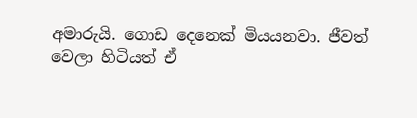අමාරුයි. ගොඩ දෙනෙක් මියයනවා. ජීවත් වෙලා හිටියත් ඒ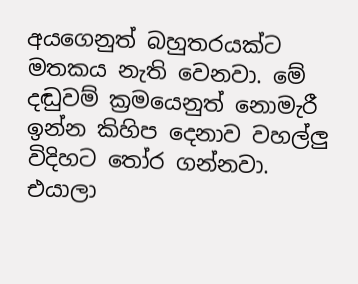අයගෙනුත් බහුතරයක්ට මතකය නැති වෙනවා. මේ දඬුවම් ක්‍රමයෙනුත් නොමැරී ඉන්න කිහිප දෙනාව වහල්ලු විදිහට තෝර ගන්නවා. එයාලා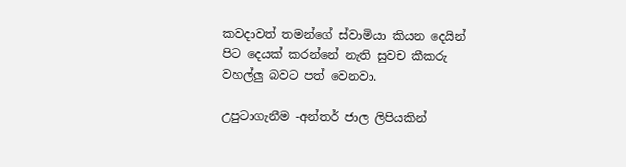කවදාවත් තමන්ගේ ස්වාමියා කියන දෙයින් පිට දෙයක් කරන්නේ නැති සුවච කීකරු වහල්ලු බවට පත් වෙනවා.

උපුටාගැනීම -අන්තර් ජාල ලිපියකින්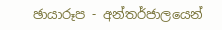ඡායාරූප - අන්තර්ජාලයෙන්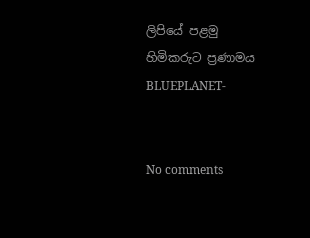ලිපියේ පළමු හිමිකරුට ප්‍රණාමය
BLUEPLANET-


No comments